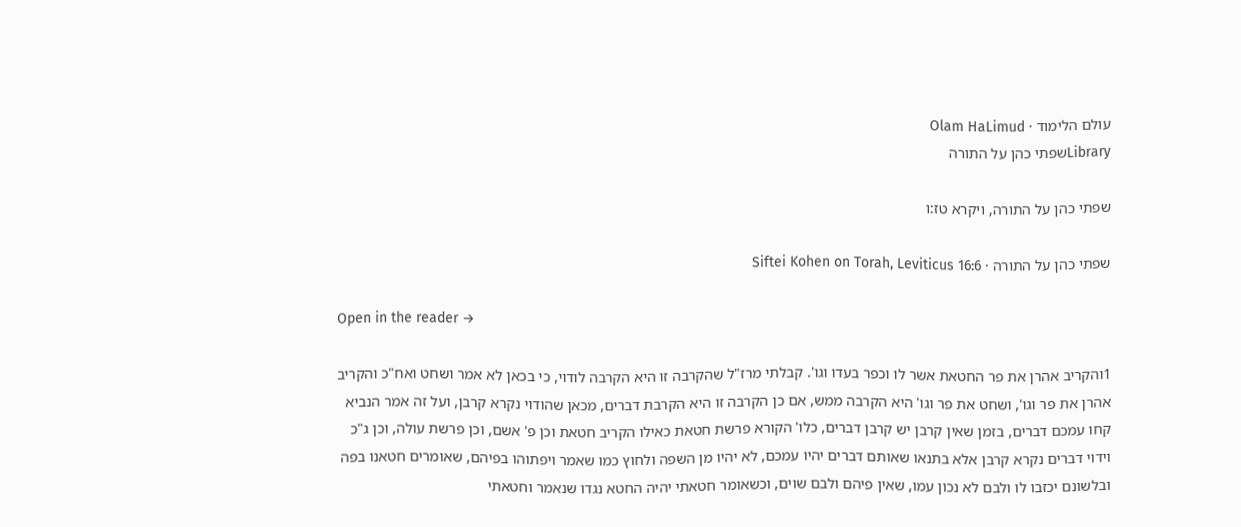עולם הלימוד · Olam HaLimud
Libraryשפתי כהן על התורה

שפתי כהן על התורה, ויקרא טז:ו

שפתי כהן על התורה · Siftei Kohen on Torah, Leviticus 16:6

Open in the reader →

1והקריב אהרן את פר החטאת אשר לו וכפר בעדו וגו'. קבלתי מרז"ל שהקרבה זו היא הקרבה לודוי, כי בכאן לא אמר ושחט ואח"כ והקריב אהרן את פר וגו', ושחט את פר וגו' היא הקרבה ממש, אם כן הקרבה זו היא הקרבת דברים, מכאן שהודוי נקרא קרבן, ועל זה אמר הנביא קחו עמכם דברים, בזמן שאין קרבן יש קרבן דברים, כלו' הקורא פרשת חטאת כאילו הקריב חטאת וכן פ' אשם, וכן פרשת עולה, וכן ג"כ וידוי דברים נקרא קרבן אלא בתנאו שאותם דברים יהיו עמכם, לא יהיו מן השפה ולחוץ כמו שאמר ויפתוהו בפיהם, שאומרים חטאנו בפה ובלשונם יכזבו לו ולבם לא נכון עמו, שאין פיהם ולבם שוים, וכשאומר חטאתי יהיה החטא נגדו שנאמר וחטאתי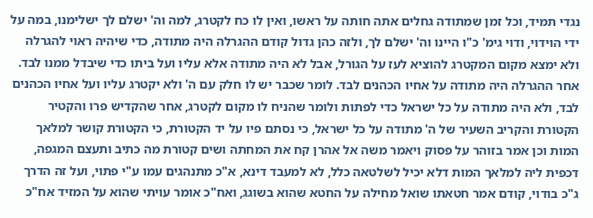נגדי תמיד, וכל זמן שמתודה גחלים אתה חותה על ראשו, ואין לו כח לקטרג, למה וה' ישלם לך ישלימנו, במה על ידי הוידוי, ודוי גימ' כ"ו היינו וה' ישלם לך, ולזה כהן גדול קודם ההגרלה היה מתודה, כדי שיהיה ראוי להגרלה ולא ימצא מקום המקטרג להוציא לעז על הגורל, אבל לא היה מתודה אלא עליו ועל ביתו כדי שיבדל ממנו לבד. אחר ההגרלה היה מתודה על אחיו הכהנים לבד. לומר שכבר יש לו חלק עם ה' ולא יקטרג עליו ועל אחיו הכהנים לבד, ולא היה מתודה על כל ישראל כדי לפתות ולומר שהניח לו מקום לקטרג, אחר שהקדיש פרו והקטיר הקטורת והקריב השעיר של ה' מתודה על כל ישראל, כי נסתם פיו על יד הקטורת, כי הקטורת קושר למלאך המות וכן אמר בזוהר על פסוק ויאמר משה אל אהרן קח את המחתה ושים קטורת מה כתיב ותעצם המגפה, דכפית ליה למלאך המות דלא יכיל לשלטאה כלל, לא למעבד דינא, א"כ מתנהגים עמו ע"י פתוי, ועל זה הדרך ג"כ בודוי, קודם אמר חטאתו שואל מחילה על החטא שהוא בשוגג, ואח"כ אומר עויתי שהוא על המזיד אח"כ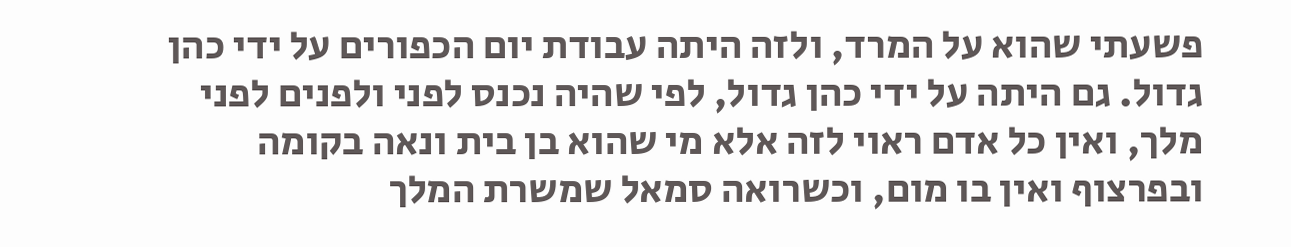פשעתי שהוא על המרד, ולזה היתה עבודת יום הכפורים על ידי כהן גדול. גם היתה על ידי כהן גדול, לפי שהיה נכנס לפני ולפנים לפני מלך, ואין כל אדם ראוי לזה אלא מי שהוא בן בית ונאה בקומה ובפרצוף ואין בו מום, וכשרואה סמאל שמשרת המלך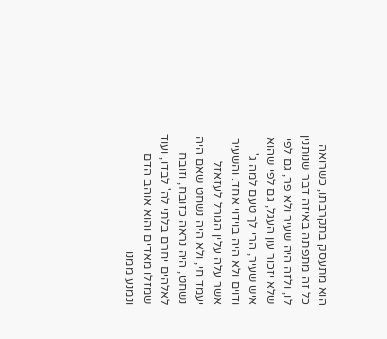הוא מתעסק בתקרבתו, כשרואה כל זה מתפתה באיזה דבר שנותנין לו, ולזה היה שעיר ולא פר, גם לפי שלא יזכור עון העגל, גם לפי שהוא איש שעיר, הרי לך טעם למה ג' ודוים ולא היה בוידוי אחד. והשעיר אשר עלה עלין הגורל לעזאזל יעמד חי, ולא היה נשחט שאם היה נשחט, היה נראה כזובח, וזובח לאלהים יחרם בלתי לה' לבדו, ועוד שמזלו מאדים והוא אוהב הדם ונמנע ממנו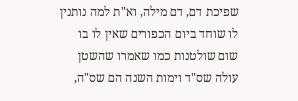שפיכת דם, דם מילה, וא"ת למה נותנין לו שוחד ביום הכפורים שאין לו בו שום שולטנות כמו שאמרו שהשטן עולה שס"ד וימות השנה הם שס"ה,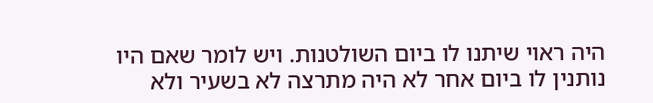היה ראוי שיתנו לו ביום השולטנות. ויש לומר שאם היו נותנין לו ביום אחר לא היה מתרצה לא בשעיר ולא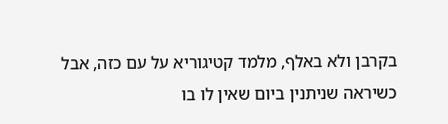בקרבן ולא באלף, מלמד קטיגוריא על עם כזה, אבל כשיראה שניתנין ביום שאין לו בו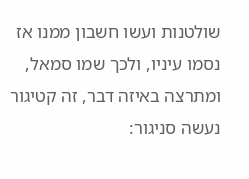שולטנות ועשו חשבון ממנו אז נסמו עיניו, ולכך שמו סמאל, ומתרצה באיזה דבר, זה קטיגור נעשה סניגור: